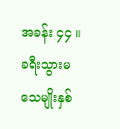အခန်း ၄၄ ။ ခရီးသွားမသေမျိုးနှစ်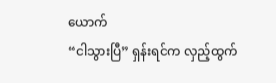ယောက်
“ငါသွားပြီ” ရှန်းရင်က လှည့်ထွက်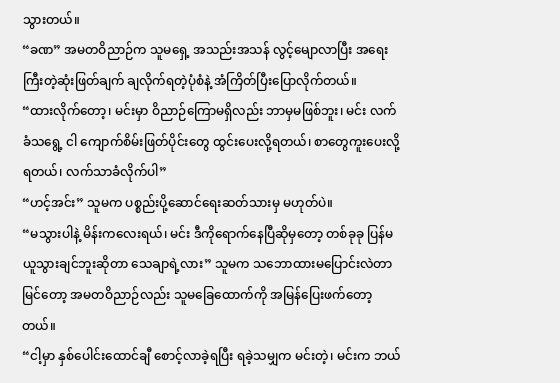သွားတယ်။
“ခဏ” အမတဝိညာဉ်က သူမရှေ့ အသည်းအသန် လွင့်မျောလာပြီး အရေးကြီးတဲ့ဆုံးဖြတ်ချက် ချလိုက်ရတဲ့ပုံစံနဲ့ အံကြိတ်ပြီးပြောလိုက်တယ်။
“ထားလိုက်တော့၊ မင်းမှာ ဝိညာဉ်ကြောမရှိလည်း ဘာမှမဖြစ်ဘူး၊ မင်း လက်ခံသရွေ့ ငါ ကျောက်စိမ်းဖြတ်ပိုင်းတွေ ထွင်းပေးလို့ရတယ်၊ စာတွေကူးပေးလို့ရတယ်၊ လက်သာခံလိုက်ပါ”
“ဟင့်အင်း” သူမက ပစ္စည်းပို့ဆောင်ရေးဆတ်သားမှ မဟုတ်ပဲ။
“မသွားပါနဲ့ မိန်းကလေးရယ်၊ မင်း ဒီကိုရောက်နေပြီဆိုမှတော့ တစ်ခုခု ပြန်မယူသွားချင်ဘူးဆိုတာ သေချာရဲ့လား” သူမက သဘောထားမပြောင်းလဲတာ မြင်တော့ အမတဝိညာဉ်လည်း သူမခြေထောက်ကို အမြန်ပြေးဖက်တော့တယ်။
“ငါ့မှာ နှစ်ပေါင်းထောင်ချီ စောင့်လာခဲ့ရပြီး ရခဲ့သမျှက မင်းတဲ့၊ မင်းက ဘယ်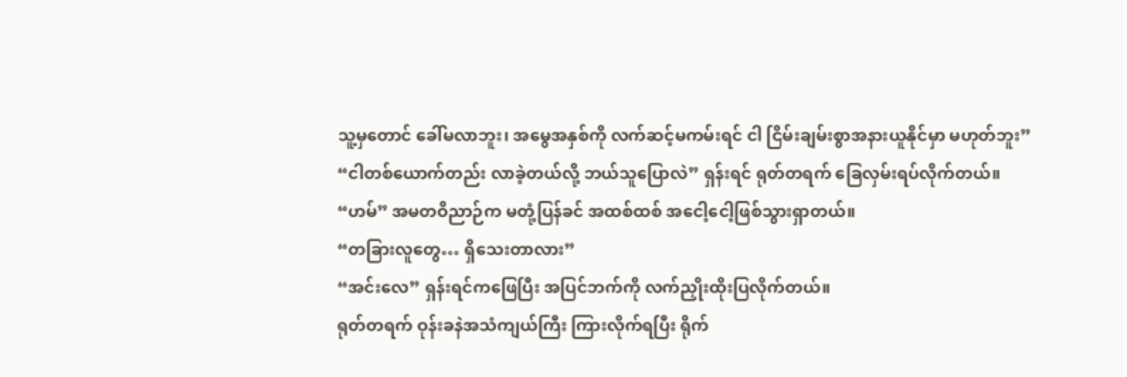သူ့မှတောင် ခေါ်မလာဘူး၊ အမွေအနှစ်ကို လက်ဆင့်မကမ်းရင် ငါ ငြိမ်းချမ်းစွာအနားယူနိုင်မှာ မဟုတ်ဘူး”
“ငါတစ်ယောက်တည်း လာခဲ့တယ်လို့ ဘယ်သူပြောလဲ” ရှန်းရင် ရုတ်တရက် ခြေလှမ်းရပ်လိုက်တယ်။
“ဟမ်” အမတဝိညာဉ်က မတုံ့ပြန်ခင် အထစ်ထစ် အငေါ့ငေါ့ဖြစ်သွားရှာတယ်။
“တခြားလူတွေ… ရှိသေးတာလား”
“အင်းလေ” ရှန်းရင်ကဖြေပြီး အပြင်ဘက်ကို လက်ညှိုးထိုးပြလိုက်တယ်။
ရုတ်တရက် ဝုန်းခနဲအသံကျယ်ကြီး ကြားလိုက်ရပြီး ရိုက်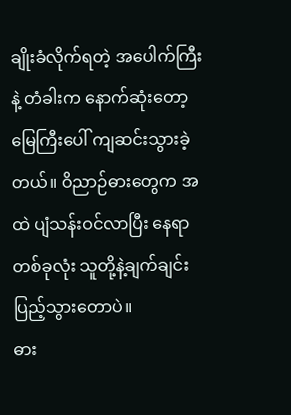ချိုးခံလိုက်ရတဲ့ အပေါက်ကြီးနဲ့ တံခါးက နောက်ဆုံးတော့ မြေကြီးပေါ် ကျဆင်းသွားခဲ့တယ်။ ဝိညာဉ်ဓားတွေက အထဲ ပျံသန်းဝင်လာပြီး နေရာတစ်ခုလုံး သူတို့နဲ့ချက်ချင်းပြည့်သွားတောပဲ။
ဓား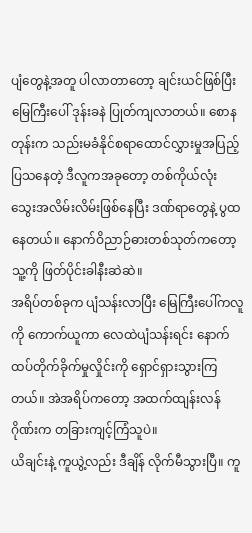ပျံတွေနဲ့အတူ ပါလာတာတော့ ချင်းယင်ဖြစ်ပြီး မြေကြီးပေါ် ဒုန်းခနဲ ပြုတ်ကျလာတယ်။ စောနတုန်းက သည်းမခံနိုင်စရာထောင်လွှားမှုအပြည့်ပြသနေတဲ့ ဒီလူကအခုတော့ တစ်ကိုယ်လုံး သွေးအလိမ်းလိမ်းဖြစ်နေပြီး ဒဏ်ရာတွေနဲ့ ပွထနေတယ်။ နောက်ဝိညာဉ်ဓားတစ်သုတ်ကတော့ သူ့ကို ဖြတ်ပိုင်းခါနီးဆဲဆဲ။
အရိပ်တစ်ခုက ပျံသန်းလာပြီး မြေကြီးပေါ်ကလူကို ကောက်ယူကာ လေထဲပျံသန်းရင်း နောက်ထပ်တိုက်ခိုက်မှုလှိုင်းကို ရှောင်ရှားသွားကြတယ်။ အဲအရိပ်ကတော့ အထက်ထျန်းလန်ဂိုဏ်းက တခြားကျင့်ကြံသူပဲ။
ယိချင်းနဲ့ ကူယွဲ့လည်း ဒီချိန် လိုက်မီသွားပြီ။ ကူ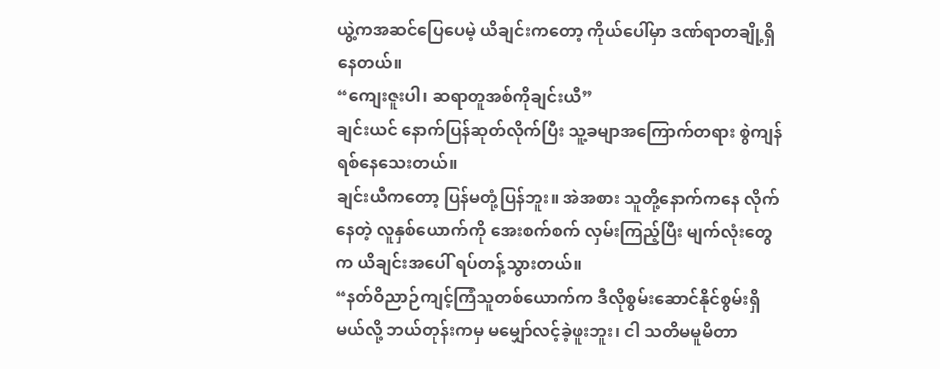ယွဲ့ကအဆင်ပြေပေမဲ့ ယိချင်းကတော့ ကိုယ်ပေါ်မှာ ဒဏ်ရာတချို့ရှိနေတယ်။
“ကျေးဇူးပါ၊ ဆရာတူအစ်ကိုချင်းယီ”
ချင်းယင် နောက်ပြန်ဆုတ်လိုက်ပြီး သူ့ခမျာအကြောက်တရား စွဲကျန်ရစ်နေသေးတယ်။
ချင်းယီကတော့ ပြန်မတုံ့ပြန်ဘူး။ အဲအစား သူတို့နောက်ကနေ လိုက်နေတဲ့ လူနှစ်ယောက်ကို အေးစက်စက် လှမ်းကြည့်ပြီး မျက်လုံးတွေက ယိချင်းအပေါ် ရပ်တန့်သွားတယ်။
“နတ်ဝိညာဉ်ကျင့်ကြံသူတစ်ယောက်က ဒီလိုစွမ်းဆောင်နိုင်စွမ်းရှိမယ်လို့ ဘယ်တုန်းကမှ မမျှော်လင့်ခဲ့ဖူးဘူး၊ ငါ သတိမမူမိတာ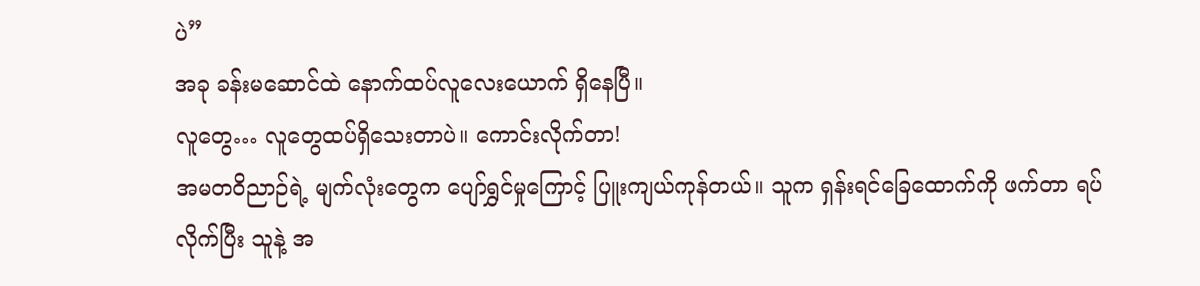ပဲ”
အခု ခန်းမဆောင်ထဲ နောက်ထပ်လူလေးယောက် ရှိနေပြီ။
လူတွေ… လူတွေထပ်ရှိသေးတာပဲ။ ကောင်းလိုက်တာ!
အမတဝိညာဉ်ရဲ့ မျက်လုံးတွေက ပျော်ရွှင်မှုကြောင့် ပြူးကျယ်ကုန်တယ်။ သူက ရှန်းရင်ခြေထောက်ကို ဖက်တာ ရပ်လိုက်ပြီး သူနဲ့ အ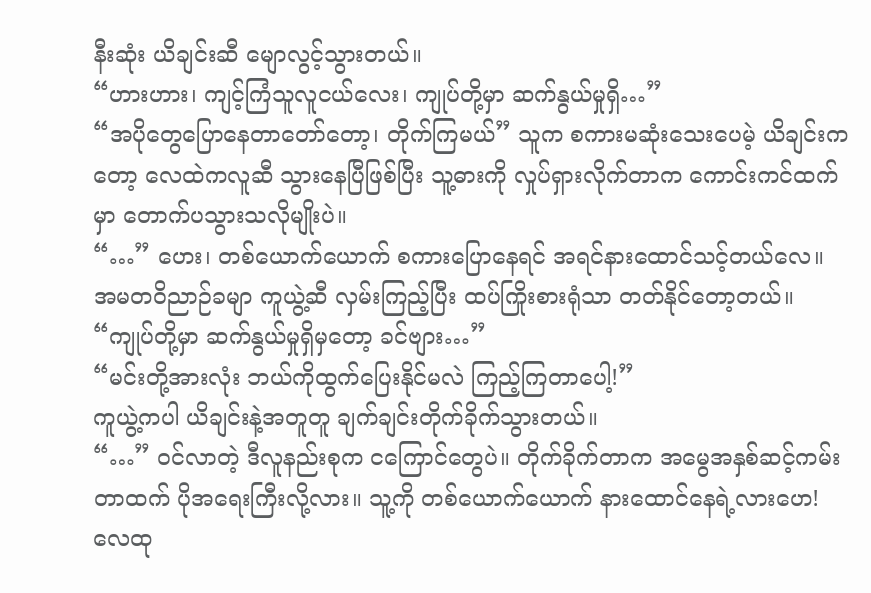နီးဆုံး ယိချင်းဆီ မျောလွင့်သွားတယ်။
“ဟားဟား၊ ကျင့်ကြံသူလူငယ်လေး၊ ကျုပ်တို့မှာ ဆက်နွယ်မှုရှိ…”
“အပိုတွေပြောနေတာတော်တော့၊ တိုက်ကြမယ်” သူက စကားမဆုံးသေးပေမဲ့ ယိချင်းကတော့ လေထဲကလူဆီ သွားနေပြီဖြစ်ပြီး သူ့ဓားကို လှုပ်ရှားလိုက်တာက ကောင်းကင်ထက်မှာ တောက်ပသွားသလိုမျိုးပဲ။
“…” ဟေး၊ တစ်ယောက်ယောက် စကားပြောနေရင် အရင်နားထောင်သင့်တယ်လေ။
အမတဝိညာဉ်ခမျာ ကူယွဲ့ဆီ လှမ်းကြည့်ပြီး ထပ်ကြိုးစားရုံသာ တတ်နိုင်တော့တယ်။
“ကျုပ်တို့မှာ ဆက်နွယ်မှုရှိမှတော့ ခင်ဗျား…”
“မင်းတို့အားလုံး ဘယ်ကိုထွက်ပြေးနိုင်မလဲ ကြည့်ကြတာပေါ့!”
ကူယွဲ့ကပါ ယိချင်းနဲ့အတူတူ ချက်ချင်းတိုက်ခိုက်သွားတယ်။
“…” ဝင်လာတဲ့ ဒီလူနည်းစုက ငကြောင်တွေပဲ။ တိုက်ခိုက်တာက အမွေအနှစ်ဆင့်ကမ်းတာထက် ပိုအရေးကြီးလို့လား။ သူ့ကို တစ်ယောက်ယောက် နားထောင်နေရဲ့လားဟေ!
လေထု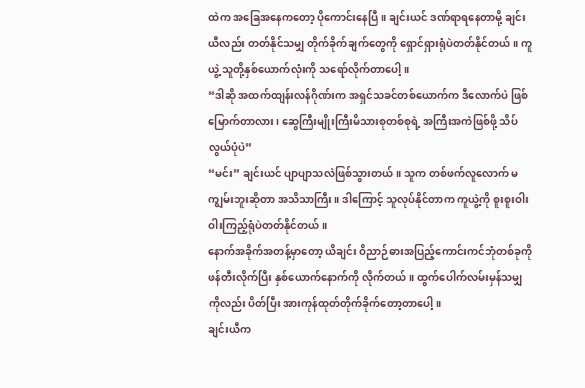ထဲက အခြေအနေကတော့ ပိုကောင်းနေပြီ။ ချင်းယင် ဒဏ်ရာရနေတာမို့ ချင်းယီလည်း တတ်နိုင်သမျှ တိုက်ခိုက်ချက်တွေကို ရှောင်ရှားရုံပဲတတ်နိုင်တယ်။ ကူယွဲ့ သူတို့နှစ်ယောက်လုံးကို သရော်လိုက်တာပေါ့။
“ဒါဆို အထက်ထျန်းလန်ဂိုဏ်းက အရှင်သခင်တစ်ယောက်က ဒီလောက်ပဲ ဖြစ်မြောက်တာလား၊ ဆွေကြီးမျိုးကြီးမိသားစုတစ်စုရဲ့ အကြီးအကဲဖြစ်ဖို့ သိပ်လွယ်ပုံပဲ”
“မင်း” ချင်းယင် ပျာပျာသလဲဖြစ်သွားတယ်။ သူက တစ်ဖက်လူလောက် မကျွမ်းဘူးဆိုတာ အသိသာကြီး။ ဒါကြောင့် သူလုပ်နိုင်တာက ကူယွဲ့ကို စူးစူးဝါးဝါးကြည့်ရုံပဲတတ်နိုင်တယ်။
နောက်အခိုက်အတန့်မှာတော့ ယိချင်း ဝိညာဉ်ဓားအပြည့်ကောင်းကင်ဘုံတစ်ခုကို ဖန်တီးလိုက်ပြီး နှစ်ယောက်နောက်ကို လိုက်တယ်။ ထွက်ပေါက်လမ်းမှန်သမျှကိုလည်း ပိတ်ပြီး အားကုန်ထုတ်တိုက်ခိုက်တော့တာပေါ့။
ချင်းယီက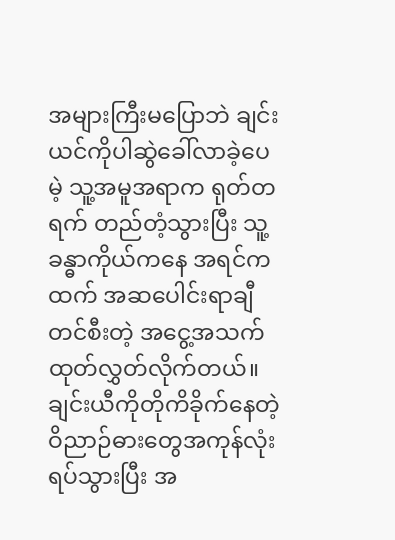အများကြီးမပြောဘဲ ချင်းယင်ကိုပါဆွဲခေါ်လာခဲ့ပေမဲ့ သူ့အမူအရာက ရုတ်တရက် တည်တံ့သွားပြီး သူ့ခန္ဓာကိုယ်ကနေ အရင်ကထက် အဆပေါင်းရာချီ တင်စီးတဲ့ အငွေ့အသက် ထုတ်လွှတ်လိုက်တယ်။ ချင်းယီကိုတိုကိခိုက်နေတဲ့ ဝိညာဉ်ဓားတွေအကုန်လုံး ရပ်သွားပြီး အ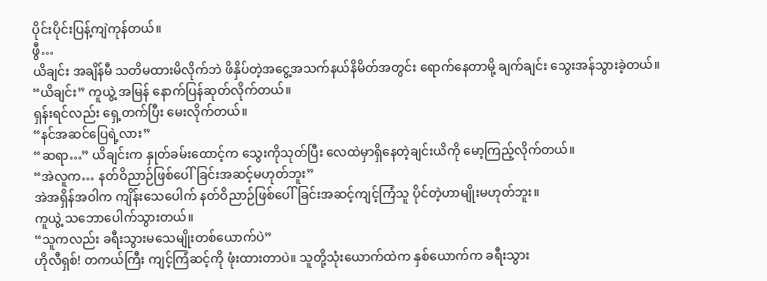ပိုင်းပိုင်းပြန့်ကျဲကုန်တယ်။
ဖွီ…
ယိချင်း အချိန်မီ သတိမထားမိလိုက်ဘဲ ဖိနှိပ်တဲ့အငွေ့အသက်နယ်နိမိတ်အတွင်း ရောက်နေတာမို့ ချက်ချင်း သွေးအန်သွားခဲ့တယ်။
“ယိချင်း” ကူယွဲ့ အမြန် နောက်ပြန်ဆုတ်လိုက်တယ်။
ရှန်းရင်လည်း ရှေ့တက်ပြီး မေးလိုက်တယ်။
“နင်အဆင်ပြေရဲ့လား”
“ဆရာ…” ယိချင်းက နှုတ်ခမ်းထောင့်က သွေးကိုသုတ်ပြီး လေထဲမှာရှိနေတဲ့ချင်းယိကို မော့ကြည့်လိုက်တယ်။
“အဲလူက… နတ်ဝိညာဉ်ဖြစ်ပေါ်ခြင်းအဆင့်မဟုတ်ဘူး”
အဲအရှိန်အဝါက ကျိန်းသေပေါက် နတ်ဝိညာဉ်ဖြစ်ပေါ်ခြင်းအဆင့်ကျင့်ကြံသူ ပိုင်တဲ့ဟာမျိုးမဟုတ်ဘူး။
ကူယွဲ့ သဘောပေါက်သွားတယ်။
“သူကလည်း ခရီးသွားမသေမျိုးတစ်ယောက်ပဲ”
ဟိုလီရှစ်! တကယ်ကြီး ကျင့်ကြံဆင့်ကို ဖုံးထားတာပဲ။ သူတို့သုံးယောက်ထဲက နှစ်ယောက်က ခရီးသွား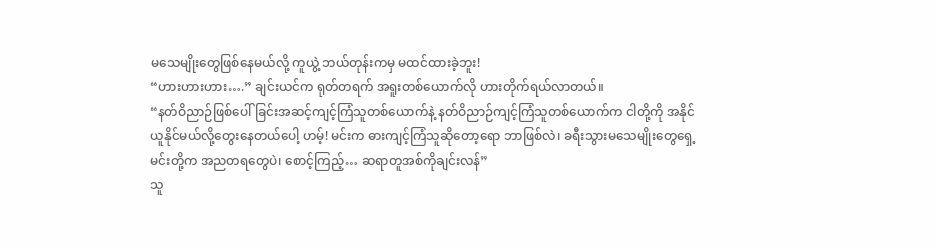မသေမျိုးတွေဖြစ်နေမယ်လို့ ကူယွဲ့ ဘယ်တုန်းကမှ မထင်ထားခဲ့ဘူး!
“ဟားဟားဟား….” ချင်းယင်က ရုတ်တရက် အရူးတစ်ယောက်လို ဟားတိုက်ရယ်လာတယ်။
“နတ်ဝိညာဉ်ဖြစ်ပေါ်ခြင်းအဆင့်ကျင့်ကြံသူတစ်ယောက်နဲ့ နတ်ဝိညာဉ်ကျင့်ကြံသူတစ်ယောက်က ငါတို့ကို အနိုင်ယူနိုင်မယ်လို့တွေးနေတယ်ပေါ့ ဟမ့်! မင်းက ဓားကျင့်ကြံသူဆိုတော့ရော ဘာဖြစ်လဲ၊ ခရီးသွားမသေမျိုးတွေရှေ့ မင်းတို့က အညတရတွေပဲ၊ စောင့်ကြည့်… ဆရာတူအစ်ကိုချင်းလန်”
သူ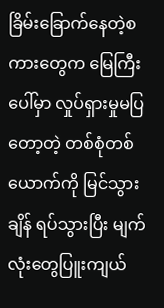ခြိမ်းခြောက်နေတဲ့စကားတွေက မြေကြီးပေါ်မှာ လှုပ်ရှားမှုမပြတော့တဲ့ တစ်စုံတစ်ယောက်ကို မြင်သွားချိန် ရပ်သွားပြီး မျက်လုံးတွေပြူးကျယ်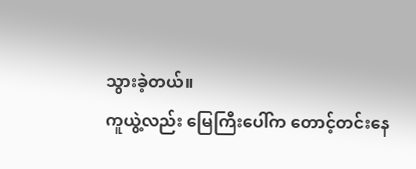သွားခဲ့တယ်။
ကူယွဲ့လည်း မြေကြီးပေါ်က တောင့်တင်းနေ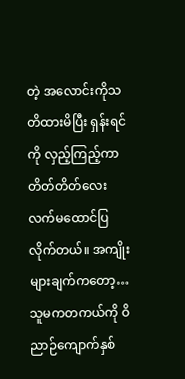တဲ့ အလောင်းကိုသတိထားမိပြီး ရှန်းရင်ကို လှည့်ကြည့်ကာ တိတ်တိတ်လေး လက်မထောင်ပြလိုက်တယ်။ အကျိုးများချက်ကတော့… သူမကတကယ်ကို ဝိညာဉ်ကျောက်နှစ်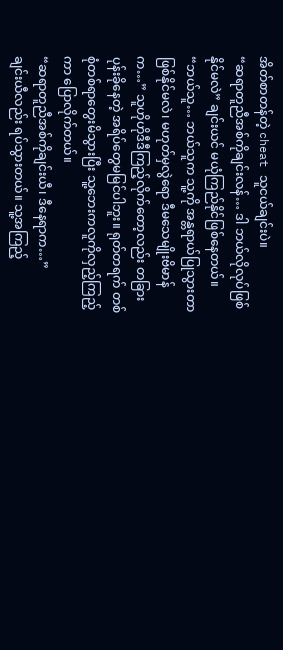အိတ်စာတန်တဲ့ cheat သူငယ်ချင်းပဲ။
“ဆရာတူညီအစ်ကိုချင်းလန်… ဒါ ဘယ်လိုလုပ်ဖြစ်နိုင်မလဲ” ချင်းယင် မယုံကြည်နိုင်ဖြစ်နေတယ်။
“ဘယ်သူ… ဘယ်သူက သူ့ကို အန္တရာယ်ပြုသွားတာဖြစ်နိုင်မလဲ၊ မဟုတ်မှလွဲရော ဒီမသေမျိုးဗိမာန်က…” သူဟိုဟိုဒီဒီကြည့်လိုက်တော့လည်း တခြားပုန်းခိုနေတဲ့ အရိပ်တွေမမြင်ပါဘူး။ ရုတ်တရက် တစ်စုံတစ်ရာတွေးမိသွားပြီး သူ့ဘေးကလူကိုလှည့်ကြည့်ကာ ပြောလိုက်တယ်။
“ဆရာတူညီအစ်ကိုချင်းယီ၊ ဒီနေရာက…”
ချင်းယီလည်း ရပ်သွားတယ်။ သူ့အကြည့်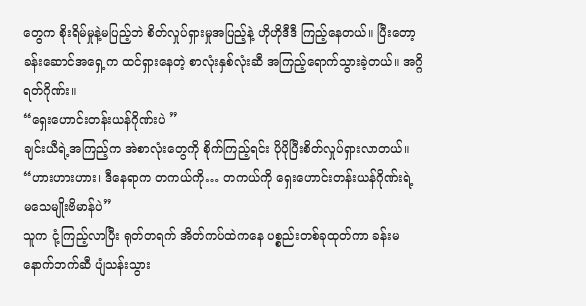တွေက စိုးရိမ်မှုနဲ့မပြည့်ဘဲ စိတ်လှုပ်ရှားမှုအပြည့်နဲ့ ဟိုဟိုဒီဒီ ကြည့်နေတယ်။ ပြီးတော့ ခန်းဆောင်အရှေ့က ထင်ရှားနေတဲ့ စာလုံးနှစ်လုံးဆီ အကြည့်ရောက်သွားခဲ့တယ်။ အဂ္ဂိရတ်ဂိုဏ်း။
“ရှေးဟောင်းတန်းယန်ဂိုဏ်းပဲ ”
ချင်းယီရဲ့အကြည့်က အဲစာလုံးတွေကို စိုက်ကြည့်ရင်း ပိုပိုပြီးစိတ်လှုပ်ရှားလာတယ်။
“ဟားဟားဟား၊ ဒီနေရာက တကယ်ကို… တကယ်ကို ရှေးဟောင်းတန်းယန်ဂိုဏ်းရဲ့ မသေမျိုးဗိမာန်ပဲ”
သူက ငုံ့ကြည့်လာပြီး ရုတ်တရက် အိတ်ကပ်ထဲကနေ ပစ္စည်းတစ်ခုထုတ်ကာ ခန်းမနောက်ဘက်ဆီ ပျံသန်းသွား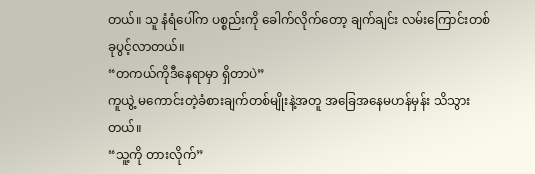တယ်။ သူ နံရံပေါ်က ပစ္စည်းကို ခေါက်လိုက်တော့ ချက်ချင်း လမ်းကြောင်းတစ်ခုပွင့်လာတယ်။
“တကယ်ကိုဒီနေရာမှာ ရှိတာပဲ”
ကူယွဲ့ မကောင်းတဲ့ခံစားချက်တစ်မျိုးနဲ့အတူ အခြေအနေမဟန်မှန်း သိသွားတယ်။
“သူ့ကို တားလိုက်”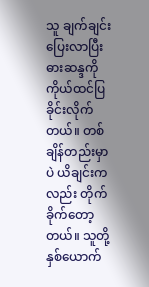သူ ချက်ချင်း ပြေးလာပြီး ဓားဆန္ဒကို ကိုယ်ထင်ပြခိုင်းလိုက်တယ်။ တစ်ချိန်တည်းမှာပဲ ယိချင်းကလည်း တိုက်ခိုက်တော့တယ်။ သူတို့နှစ်ယောက်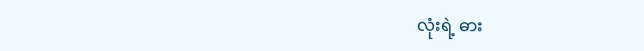လုံးရဲ့ ဓား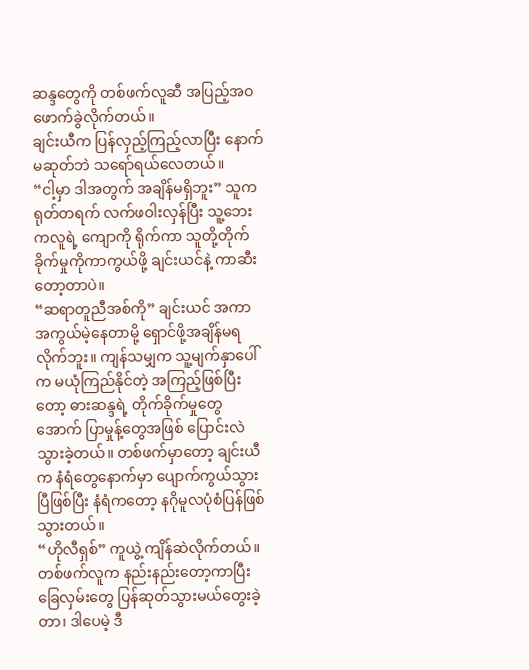ဆန္ဒတွေကို တစ်ဖက်လူဆီ အပြည့်အဝ ဖောက်ခွဲလိုက်တယ်။
ချင်းယီက ပြန်လှည့်ကြည့်လာပြီး နောက်မဆုတ်ဘဲ သရော်ရယ်လေတယ်။
“ငါ့မှာ ဒါအတွက် အချိန်မရှိဘူး” သူက ရုတ်တရက် လက်ဖဝါးလှန်ပြီး သူ့ဘေးကလူရဲ့ ကျောကို ရိုက်ကာ သူတို့တိုက်ခိုက်မှုကိုကာကွယ်ဖို့ ချင်းယင်နဲ့ ကာဆီးတော့တာပဲ။
“ဆရာတူညီအစ်ကို” ချင်းယင် အကာအကွယ်မဲ့နေတာမို့ ရှောင်ဖို့အချိန်မရလိုက်ဘူး။ ကျန်သမျှက သူ့မျက်နှာပေါ်က မယုံကြည်နိုင်တဲ့ အကြည့်ဖြစ်ပြီးတော့ ဓားဆန္ဒရဲ့ တိုက်ခိုက်မှုတွေအောက် ပြာမှုန့်တွေအဖြစ် ပြောင်းလဲသွားခဲ့တယ်။ တစ်ဖက်မှာတော့ ချင်းယီက နံရံတွေနောက်မှာ ပျောက်ကွယ်သွားပြီဖြစ်ပြီး နံရံကတော့ နဂိုမူလပုံစံပြန်ဖြစ်သွားတယ်။
“ဟိုလီရှစ်” ကူယွဲ့ ကျိန်ဆဲလိုက်တယ်။ တစ်ဖက်လူက နည်းနည်းတော့ကာပြီး ခြေလှမ်းတွေ ပြန်ဆုတ်သွားမယ်တွေးခဲ့တာ၊ ဒါပေမဲ့ ဒီ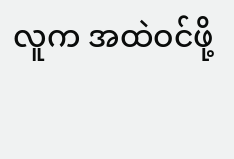လူက အထဲဝင်ဖို့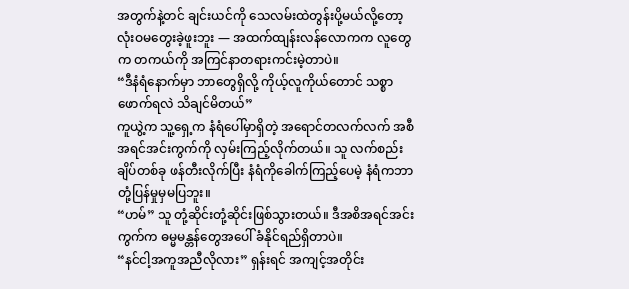အတွက်နဲ့တင် ချင်းယင်ကို သေလမ်းထဲတွန်းပို့မယ်လို့တော့ လုံးဝမတွေးခဲ့ဖူးဘူး — အထက်ထျန်းလန်လောကက လူတွေက တကယ်ကို အကြင်နာတရားကင်းမဲ့တာပဲ။
“ဒီနံရံနောက်မှာ ဘာတွေရှိလို့ ကိုယ့်လူကိုယ်တောင် သစ္စာဖောက်ရလဲ သိချင်မိတယ်”
ကူယွဲ့က သူ့ရှေ့က နံရံပေါ်မှာရှိတဲ့ အရောင်တလက်လက် အစီအရင်အင်းကွက်ကို လှမ်းကြည့်လိုက်တယ်။ သူ လက်စည်းချိပ်တစ်ခု ဖန်တီးလိုက်ပြီး နံရံကိုခေါက်ကြည့်ပေမဲ့ နံရံကဘာတုံ့ပြန်မှုမှမပြဘူး။
“ဟမ်” သူ တုံ့ဆိုင်းတုံ့ဆိုင်းဖြစ်သွားတယ်။ ဒီအစိအရင်အင်းကွက်က ဓမ္မမန္တန်တွေအပေါ် ခံနိုင်ရည်ရှိတာပဲ။
“နင်ငါ့အကူအညီလိုလား” ရှန်းရင် အကျင့်အတိုင်း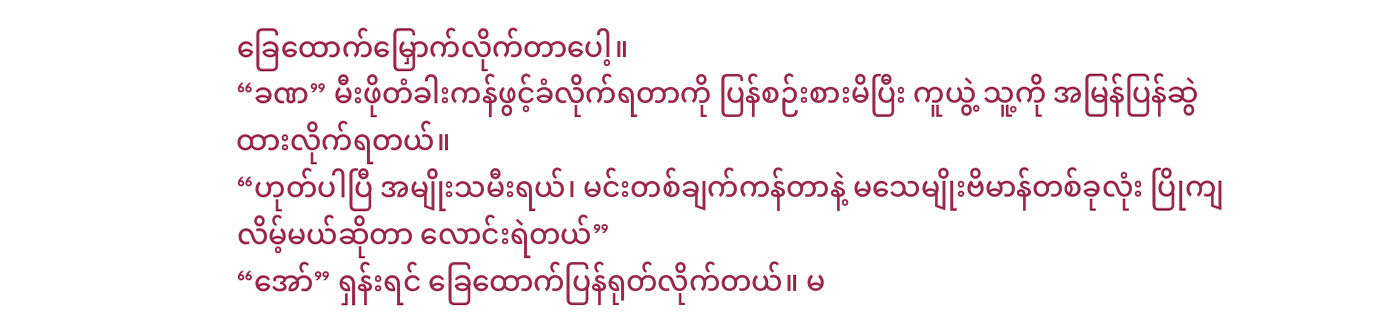ခြေထောက်မြှောက်လိုက်တာပေါ့။
“ခဏ” မီးဖိုတံခါးကန်ဖွင့်ခံလိုက်ရတာကို ပြန်စဉ်းစားမိပြီး ကူယွဲ့ သူ့ကို အမြန်ပြန်ဆွဲထားလိုက်ရတယ်။
“ဟုတ်ပါပြီ အမျိုးသမီးရယ်၊ မင်းတစ်ချက်ကန်တာနဲ့ မသေမျိုးဗိမာန်တစ်ခုလုံး ပြိုကျလိမ့်မယ်ဆိုတာ လောင်းရဲတယ်”
“အော်” ရှန်းရင် ခြေထောက်ပြန်ရုတ်လိုက်တယ်။ မ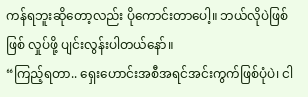ကန်ရဘူးဆိုတော့လည်း ပိုကောင်းတာပေါ့။ ဘယ်လိုပဲဖြစ်ဖြစ် လှုပ်ဖို့ ပျင်းလွန်းပါတယ်နော်။
“ကြည့်ရတာ.. ရှေးဟောင်းအစီအရင်အင်းကွက်ဖြစ်ပုံပဲ၊ ငါ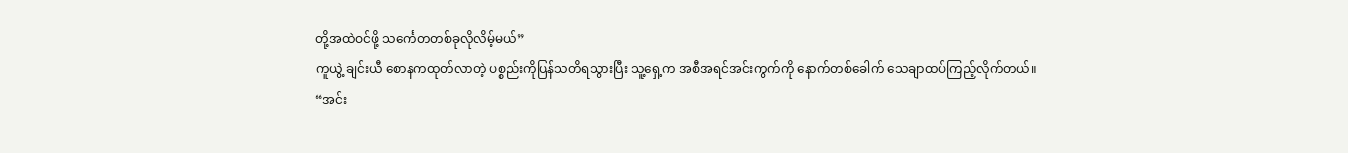တို့အထဲဝင်ဖို့ သင်္ကေတတစ်ခုလိုလိမ့်မယ်”
ကူယွဲ့ ချင်းယီ စောနကထုတ်လာတဲ့ ပစ္စည်းကိုပြန်သတိရသွားပြီး သူ့ရှေ့က အစီအရင်အင်းကွက်ကို နောက်တစ်ခေါက် သေချာထပ်ကြည့်လိုက်တယ်။
“အင်း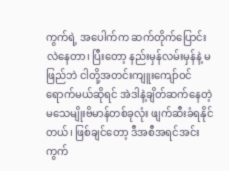ကွက်ရဲ့ အပေါက်က ဆက်တိုက်ပြောင်းလဲနေတာ၊ ပြီးတော့ နည်းမှန်လမ်းမှန်နဲ့ မဖြည်ဘဲ ငါတို့အတင်းကျူးကျော်ဝင်ရောက်မယ်ဆိုရင် အဲဒါနဲ့ချိတ်ဆက်နေတဲ့ မသေမျိုးဗိမာန်တစ်ခုလုံး ဖျက်ဆီးခံရနိုင်တယ်၊ ဖြစ်ချင်တော့ ဒီအစီအရင်အင်းကွက်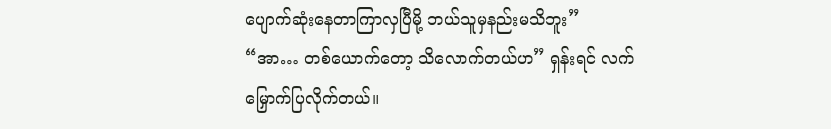ပျောက်ဆုံးနေတာကြာလှပြီမို့ ဘယ်သူမှနည်းမသိဘူး”
“အာ… တစ်ယောက်တော့ သိလောက်တယ်ဟ” ရှန်းရင် လက်မြှောက်ပြလိုက်တယ်။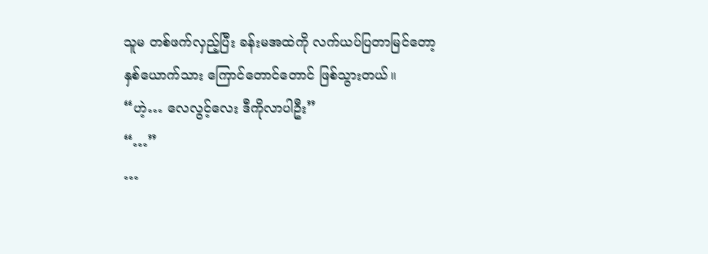သူမ တစ်ဖက်လှည့်ပြီး ခန်းမအထဲကို လက်ယပ်ပြတာမြင်တော့ နှစ်ယောက်သား ကြောင်တောင်တောင် ဖြစ်သွားတယ်။
“ဟဲ့… လေလွင့်လေး ဒီကိုလာပါဦး”
“…”
…